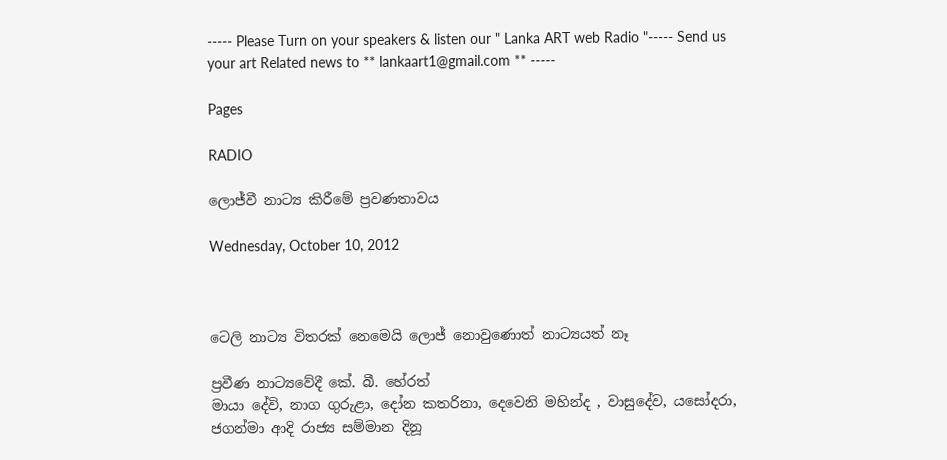----- Please Turn on your speakers & listen our " Lanka ART web Radio "----- Send us your art Related news to ** lankaart1@gmail.com ** -----

Pages

RADIO

ලොජ්වී නාට්‍ය කිරීමේ ප්‍රවණතාවය

Wednesday, October 10, 2012



ටෙලි නාට්‍ය විතරක් නෙමෙයි ලොජ් නොවුණොත් නාට්‍යයත් නෑ

ප්‍රවීණ නාට්‍යවේදී කේ. බී. හේරත්
මායා දේවි, නාග ගුරුළා, දෝන කතරිනා, දෙවෙනි මහින්ද , වාසුදේව, යසෝදරා, ජගන්මා ආදි රාජ්‍ය සම්මාන දිනූ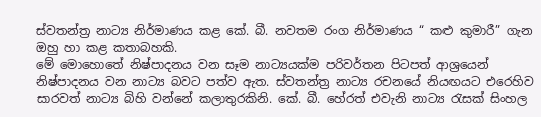ස්වතන්ත්‍ර නාට්‍ය නිර්මාණය කළ කේ. බී. නවතම රංග නිර්මාණය “ කළු කුමාරී” ගැන ඔහු හා කළ කතාබහකි.
මේ මොහොතේ නිෂ්පාදනය වන සෑම නාට්‍යයක්ම පරිවර්තන පිටපත් ආශ්‍රයෙන් නිෂ්පාදනය වන නාට්‍ය බවට පත්ව ඇත. ස්වතන්ත්‍ර නාට්‍ය රචනයේ නියඟයට එරෙහිව සාරවත් නාට්‍ය බිහි වන්නේ කලාතුරකිනි. කේ. බී. හේරත් එවැනි නාට්‍ය රැසක් සිංහල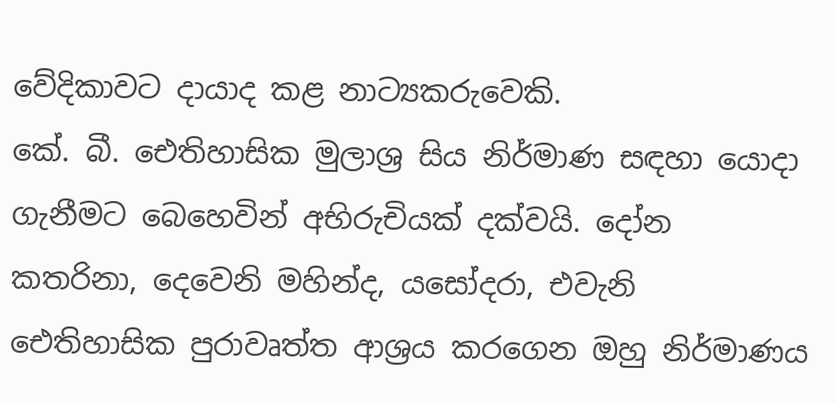වේදිකාවට දායාද කළ නාට්‍යකරුවෙකි.
කේ. බී. ඓතිහාසික මුලාශ්‍ර සිය නිර්මාණ සඳහා යොදා ගැනීමට බෙහෙවින් අභිරුචියක් දක්වයි. දෝන කතරිනා, දෙවෙනි මහින්ද, යසෝදරා, එවැනි ඓතිහාසික පුරාවෘත්ත ආශ්‍රය කරගෙන ඔහු නිර්මාණය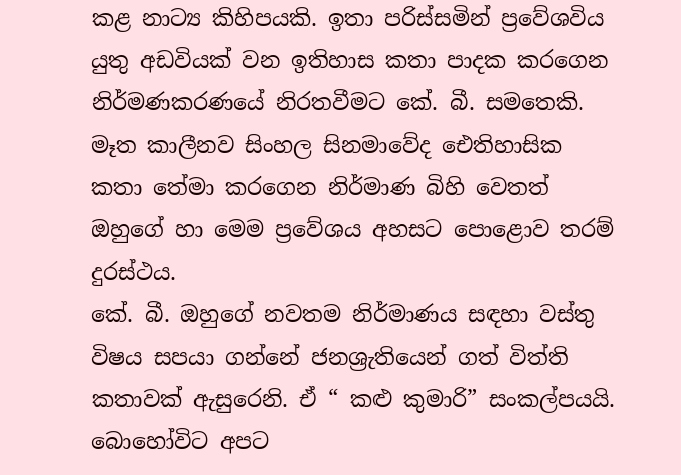කළ නාට්‍ය කිහිපයකි. ඉතා පරිස්සමින් ප්‍රවේශවිය යුතු අඩවියක් වන ඉතිහාස කතා පාදක කරගෙන නිර්මණකරණයේ නිරතවීමට කේ. බී. සමතෙකි.
මෑත කාලීනව සිංහල සිනමාවේද ඓතිහාසික කතා තේමා කරගෙන නිර්මාණ බිහි වෙතත් ඔහුගේ හා මෙම ප්‍රවේශය අහසට පොළොව තරම් දුරස්ථය.
කේ. බී. ඔහුගේ නවතම නිර්මාණය සඳහා වස්තු විෂය සපයා ගන්නේ ජනශ්‍රැතියෙන් ගත් විත්ති කතාවක් ඇසුරෙනි. ඒ “ කළු කුමාරි” සංකල්පයයි.
බොහෝවිට අපට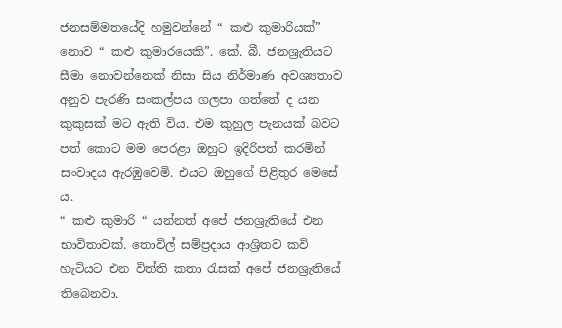ජනසම්මතයේදි හමුවන්නේ “ කළු කුමාරියක්” නොව “ කළු කුමාරයෙකි”. කේ. බී. ජනශ්‍රැතියට සීමා නොවන්නෙක් නිසා සිය නිර්මාණ අවශ්‍යතාව අනුව පැරණි සංකල්පය ගලපා ගත්තේ ද යන කුකුසක් මට ඇති විය. එම කුහුල පැනයක් බවට පත් කොට මම පෙරළා ඔහුට ඉදිරිපත් කරමින් සංවාදය ඇරඹුවෙමි. එයට ඔහුගේ පිළිතුර මෙසේ ය.
“ කළු කුමාරි “ යන්නත් අපේ ජනශ්‍රැතියේ එන භාවිතාවක්. තොවිල් සම්ප්‍රදාය ආශ්‍රිතව කවි හැටියට එන විත්ති කතා රැසක් අපේ ජනශ්‍රැතියේ තිබෙනවා.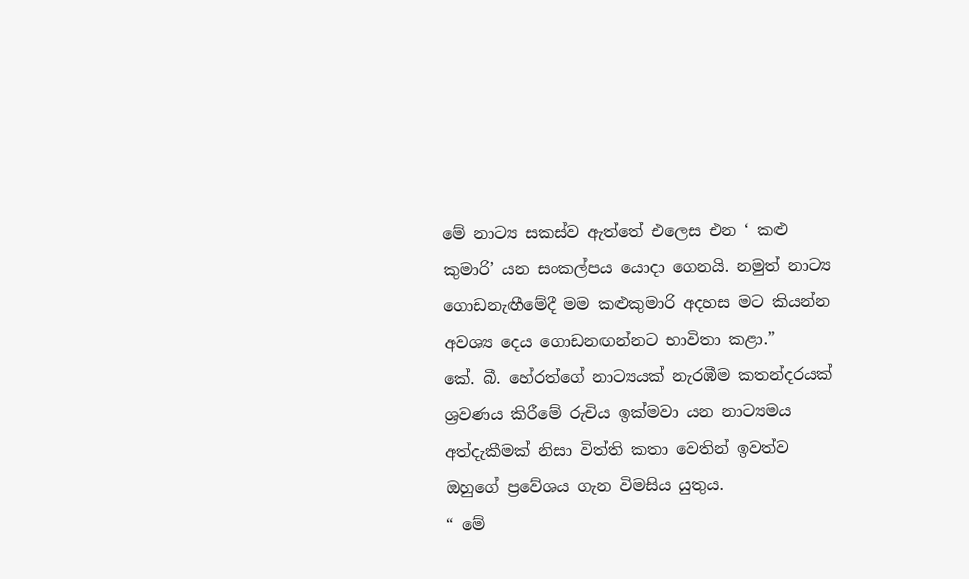මේ නාට්‍ය සකස්ව ඇත්තේ එලෙස එන ‘ කළු කුමාරි’ යන සංකල්පය යොදා ගෙනයි. නමුත් නාට්‍ය ගොඩනැඟීමේදී මම කළුකුමාරි අදහස මට කියන්න අවශ්‍ය දෙය ගොඩනඟන්නට භාවිතා කළා.”
කේ. බී. හේරත්ගේ නාට්‍යයක් නැරඹීම කතන්දරයක් ශ්‍රවණය කිරීමේ රුචිය ඉක්මවා යන නාට්‍යමය අත්දැකීමක් නිසා විත්ති කතා වෙතින් ඉවත්ව ඔහුගේ ප්‍රවේශය ගැන විමසිය යුතුය.
“ මේ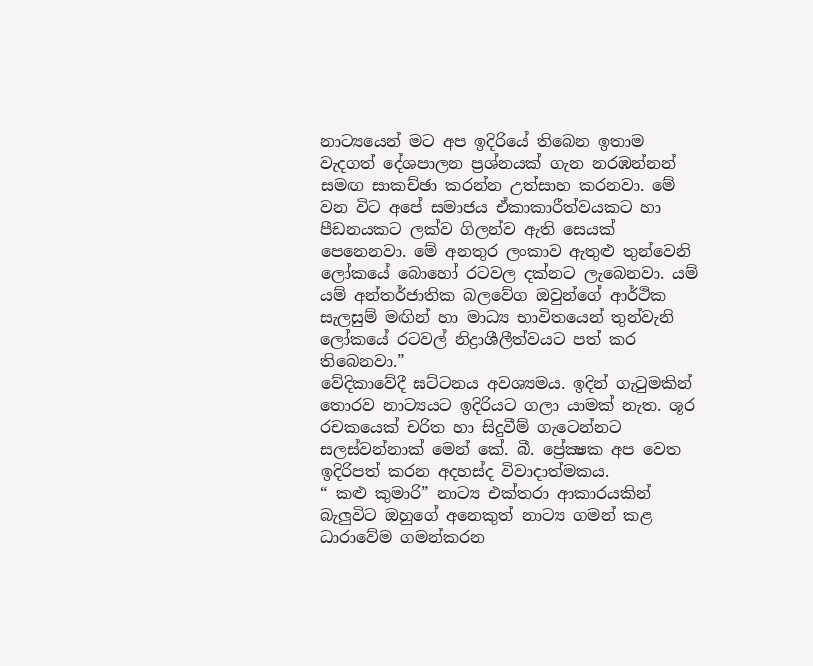නාට්‍යයෙන් මට අප ඉදිරියේ තිබෙන ඉතාම වැදගත් දේශපාලන ප්‍රශ්නයක් ගැන නරඹන්නන් සමඟ සාකච්ඡා කරන්න උත්සාහ කරනවා. මේ වන විට අපේ සමාජය ඒකාකාරීත්වයකට හා පීඩනයකට ලක්ව ගිලන්ව ඇති සෙයක් පෙනෙනවා. මේ අනතුර ලංකාව ඇතුළු තුන්වෙනි ලෝකයේ බොහෝ රටවල දක්නට ලැබෙනවා. යම් යම් අන්තර්ජාතික බලවේග ඔවුන්ගේ ආර්ථික සැලසුම් මඟින් හා මාධ්‍ය භාවිතයෙන් තුන්වැනි ලෝකයේ රටවල් නිද්‍රාශීලීත්වයට පත් කර තිබෙනවා.”
වේදිකාවේදී ඝට්ටනය අවශ්‍යමය. ඉදින් ගැටුමකින් තොරව නාට්‍යයට ඉදිරියට ගලා යාමක් නැත. ශූර රචකයෙක් චරිත හා සිදුවීම් ගැටෙන්නට සලස්වන්නාක් මෙන් කේ. බී. ප්‍රේක්‍ෂක අප වෙත ඉදිරිපත් කරන අදහස්ද විවාදාත්මකය.
“ කළු කුමාරි” නාට්‍ය එක්තරා ආකාරයකින් බැලුවිට ඔහුගේ අනෙකුත් නාට්‍ය ගමන් කළ ධාරාවේම ගමන්කරන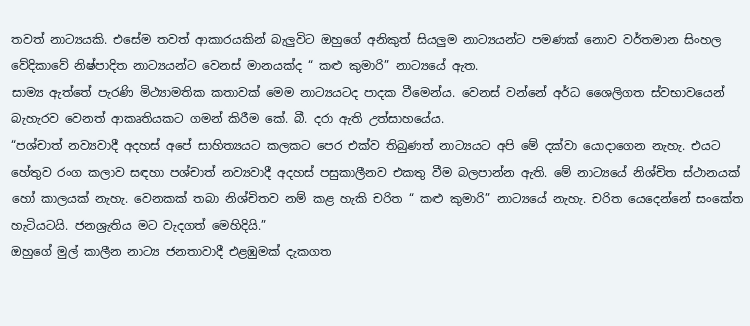තවත් නාට්‍යයකි. එසේම තවත් ආකාරයකින් බැලුවිට ඔහුගේ අනිකුත් සියලුම නාට්‍යයන්ට පමණක් නොව වර්තමාන සිංහල වේදිකාවේ නිෂ්පාදිත නාට්‍යයන්ට වෙනස් මානයක්ද “ කළු කුමාරි” නාට්‍යයේ ඇත.
සාම්‍ය ඇත්තේ පැරණි මිථ්‍යාමතික කතාවක් මෙම නාට්‍යයටද පාදක වීමෙන්ය. වෙනස් වන්නේ අර්ධ ශෛලිගත ස්වභාවයෙන් බැහැරව වෙනත් ආකෘතියකට ගමන් කිරීම කේ. බී. දරා ඇති උත්සාහයේය.
“පශ්චාත් නව්‍යවාදී අදහස් අපේ සාහිත්‍යයට කලකට පෙර එක්ව තිබුණත් නාට්‍යයට අපි මේ දක්වා යොදාගෙන නැහැ. එයට හේතුව රංග කලාව සඳහා පශ්චාත් නව්‍යවාදී අදහස් පසුකාලීනව එකතු වීම බලපාන්න ඇති. මේ නාට්‍යයේ නිශ්චිත ස්ථානයක් හෝ කාලයක් නැහැ. වෙනකක් තබා නිශ්චිතව නම් කළ හැකි චරිත “ කළු කුමාරි” නාට්‍යයේ නැහැ. චරිත යෙදෙන්නේ සංකේත හැටියටයි. ජනශ්‍රැතිය මට වැදගත් මෙහිදියි.”
ඔහුගේ මුල් කාලීන නාට්‍ය ජනතාවාදී එළඹුමක් දැකගත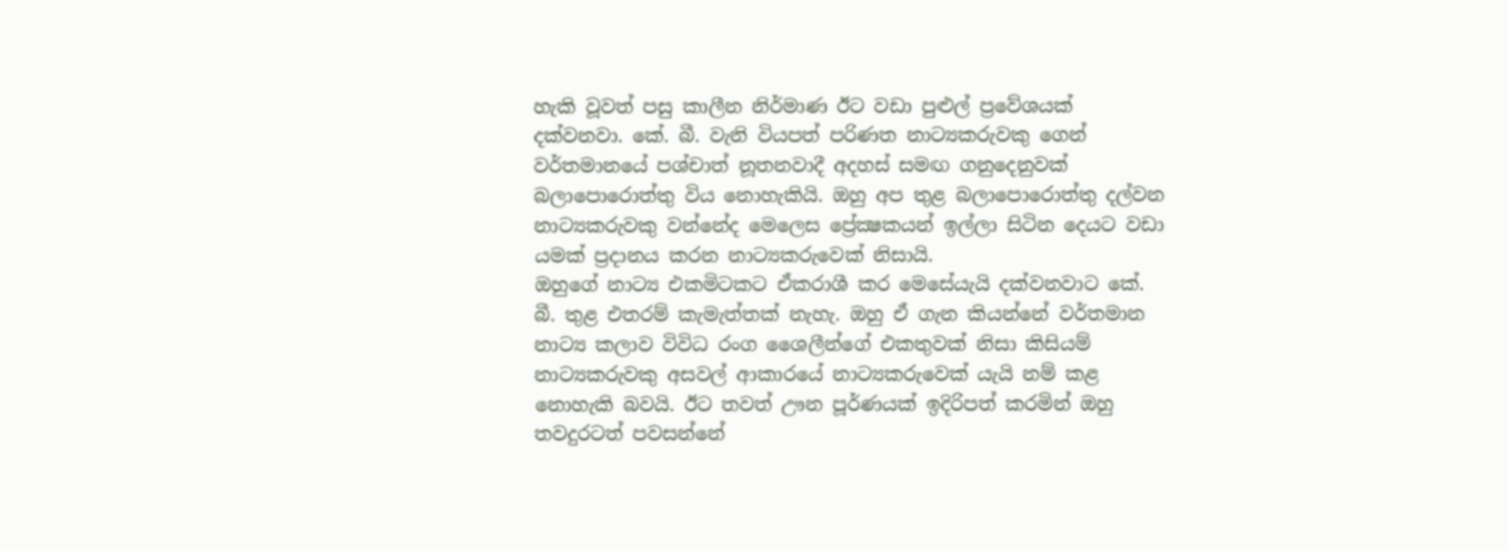හැකි වූවත් පසු කාලීන නිර්මාණ ඊට වඩා පුළුල් ප්‍රවේශයක් දක්වනවා. කේ. බී. වැනි වියපත් පරිණත නාට්‍යකරුවකු ගෙන් වර්තමානයේ පශ්චාත් නූතනවාදී අදහස් සමඟ ගනුදෙනුවක් බලාපොරොත්තු විය නොහැකියි. ඔහු අප තුළ බලාපොරොත්තු දල්වන නාට්‍යකරුවකු වන්නේද මෙලෙස ප්‍රේක්‍ෂකයන් ඉල්ලා සිටින දෙයට වඩා යමක් ප්‍රදානය කරන නාට්‍යකරුවෙක් නිසායි.
ඔහුගේ නාට්‍ය එකමිටකට ඒකරාශී කර මෙසේයැයි දක්වනවාට කේ. බී. තුළ එතරම් කැමැත්තක් නැහැ. ඔහු ඒ ගැන කියන්නේ වර්තමාන නාට්‍ය කලාව විවිධ රංග ශෛලීන්ගේ එකතුවක් නිසා කිසියම් නාට්‍යකරුවකු අසවල් ආකාරයේ නාට්‍යකරුවෙක් යැයි නම් කළ නොහැකි බවයි. ඊට තවත් ඌන පූර්ණයක් ඉදිරිපත් කරමින් ඔහු තවදුරටත් පවසන්නේ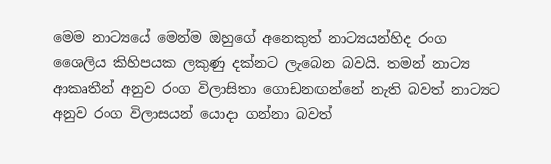මෙම නාට්‍යයේ මෙන්ම ඔහුගේ අනෙකුත් නාට්‍යයන්හිද රංග ශෛලිය කිහිපයක ලකුණු දක්නට ලැබෙන බවයි. තමන් නාට්‍ය ආකෘතීන් අනුව රංග විලාසිතා ගොඩනඟන්නේ නැති බවත් නාට්‍යට අනුව රංග විලාසයන් යොදා ගන්නා බවත්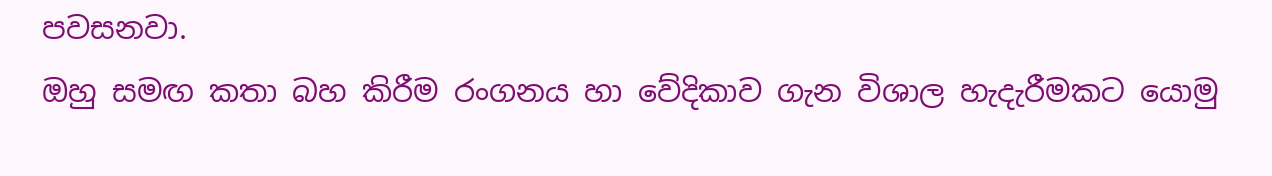පවසනවා.
ඔහු සමඟ කතා බහ කිරීම රංගනය හා වේදිකාව ගැන විශාල හැදැරීමකට යොමු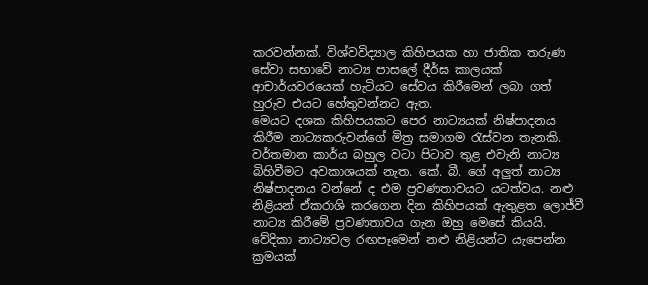කරවන්නක්. විශ්වවිද්‍යාල කිහිපයක හා ජාතික තරුණ සේවා සභාවේ නාට්‍ය පාසලේ දීර්ඝ කාලයක් ආචාර්යවරයෙක් හැටියට සේවය කිරීමෙන් ලබා ගත් හුරුව එයට හේතුවන්නට ඇත.
මෙයට දශක කිහිපයකට පෙර නාට්‍යයක් නිෂ්පාදනය කිරීම නාට්‍යකරුවන්ගේ මිත්‍ර සමාගම රැස්වන තැනකි. වර්තමාන කාර්ය බහුල වටා පිටාව තුළ එවැනි නාට්‍ය බිහිවීමට අවකාශයක් නැත. කේ. බී. ගේ අලුත් නාට්‍ය නිෂ්පාදනය වන්නේ ද එම ප්‍රවණතාවයට යටත්වය. නළු නිළියන් ඒකරාශි කරගෙන දින කිහිපයක් ඇතුළත ලොජ්වී නාට්‍ය කිරීමේ ප්‍රවණතාවය ගැන ඔහු මෙසේ කියයි.
වේදිකා නාට්‍යවල රඟපෑමෙන් නළු නිළියන්ට යැපෙන්න ක්‍රමයක්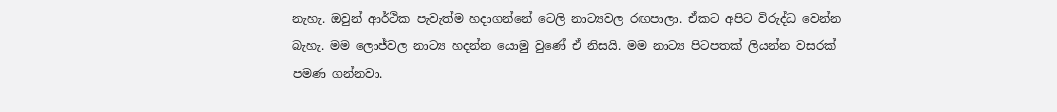නැහැ. ඔවුන් ආර්ථික පැවැත්ම හදාගන්නේ ටෙලි නාට්‍යවල රඟපාලා. ඒකට අපිට විරුද්ධ වෙන්න බැහැ. මම ලොජ්වල නාට්‍ය හදන්න යොමු වුණේ ඒ නිසයි. මම නාට්‍ය පිටපතක් ලියන්න වසරක් පමණ ගන්නවා.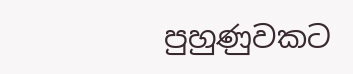පුහුණුවකට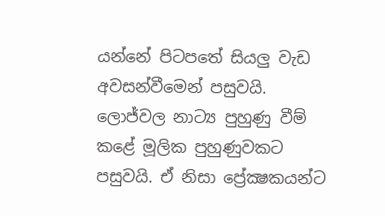යන්නේ පිටපතේ සියලු වැඩ අවසන්වීමෙන් පසුවයි. ලොජ්වල නාට්‍ය පුහුණු වීම් කළේ මූලික පුහුණුවකට පසුවයි. ඒ නිසා ප්‍රේක්‍ෂකයන්ට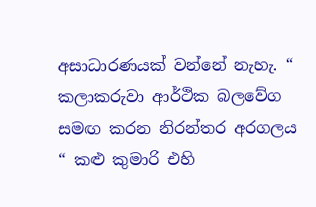අසාධාරණයක් වන්නේ නැහැ. “ කලාකරුවා ආර්ථික බලවේග සමඟ කරන නිරන්තර අරගලය “ කළු කුමාරි එහි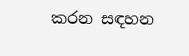කරන සඳහන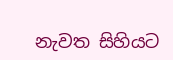නැවත සිහියට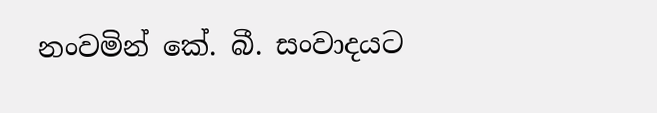නංවමින් කේ. බී. සංවාදයට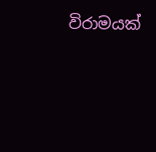විරාමයක්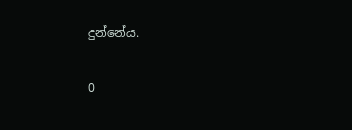දුන්නේය.

0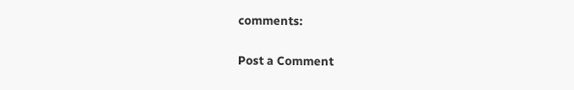comments:

Post a Comment